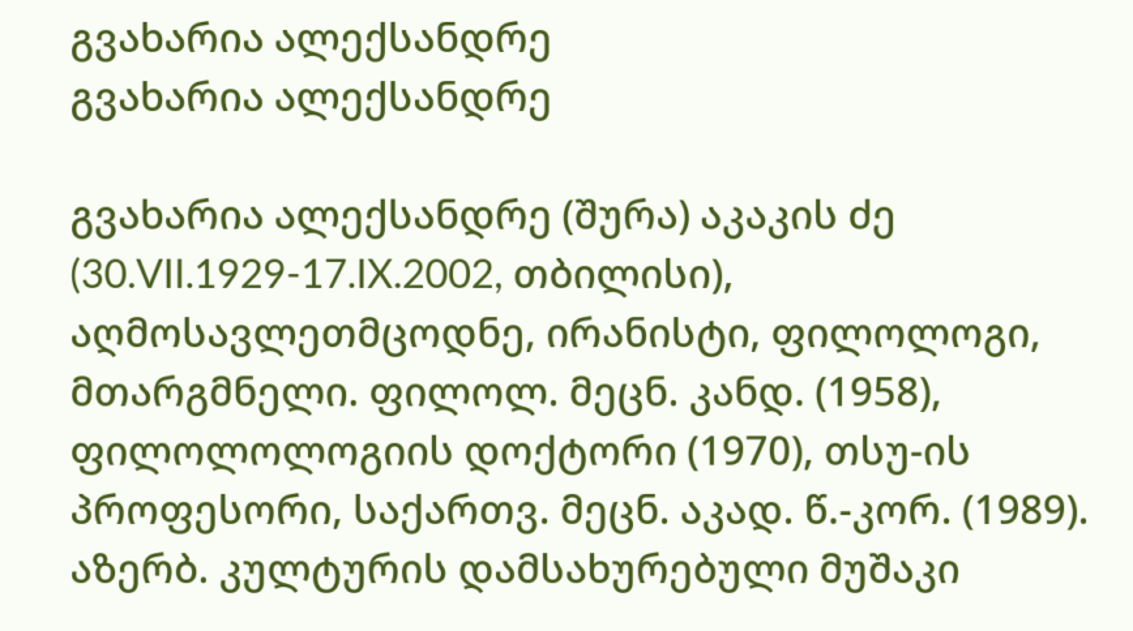გვახარია ალექსანდრე
გვახარია ალექსანდრე

გვახარია ალექსანდრე (შურა) აკაკის ძე (30.VII.1929-17.IX.2002, თბილისი), აღმოსავლეთმცოდნე, ირანისტი, ფილოლოგი, მთარგმნელი. ფილოლ. მეცნ. კანდ. (1958), ფილოლოლოგიის დოქტორი (1970), თსუ-ის პროფესორი, საქართვ. მეცნ. აკად. წ.-კორ. (1989). აზერბ. კულტურის დამსახურებული მუშაკი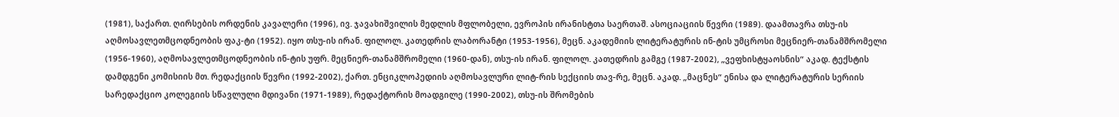(1981), საქართ. ღირსების ორდენის კავალერი (1996), ივ. ჯავახიშვილის მედლის მფლობელი, ევროპის ირანისტთა საერთაშ. ასოციაციის წევრი (1989). დაამთავრა თსუ-ის აღმოსავლეთმცოდნეობის ფაკ-ტი (1952). იყო თსუ-ის ირან. ფილოლ. კათედრის ლაბორანტი (1953-1956), მეცნ. აკადემიის ლიტერატურის ინ-ტის უმცროსი მეცნიერ-თანამშრომელი (1956-1960), აღმოსავლეთმცოდნეობის ინ-ტის უფრ. მეცნიერ-თანამშრომელი (1960-დან), თსუ-ის ირან. ფილოლ. კათედრის გამგე (1987-2002), „ვეფხისტყაოსნის“ აკად. ტექსტის დამდგენი კომისიის მთ. რედაქციის წევრი (1992-2002), ქართ. ენციკლოპედიის აღმოსავლური ლიტ-რის სექციის თავ-რე, მეცნ. აკად. „მაცნეს“ ენისა და ლიტერატურის სერიის სარედაქციო კოლეგიის სწავლული მდივანი (1971-1989), რედაქტორის მოადგილე (1990-2002), თსუ-ის შრომების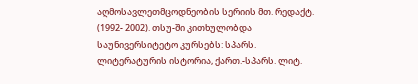აღმოსავლეთმცოდნეობის სერიის მთ. რედაქტ. (1992- 2002). თსუ-ში კითხულობდა საუნივერსიტეტო კურსებს: სპარს. ლიტერატურის ისტორია, ქართ.-სპარს. ლიტ.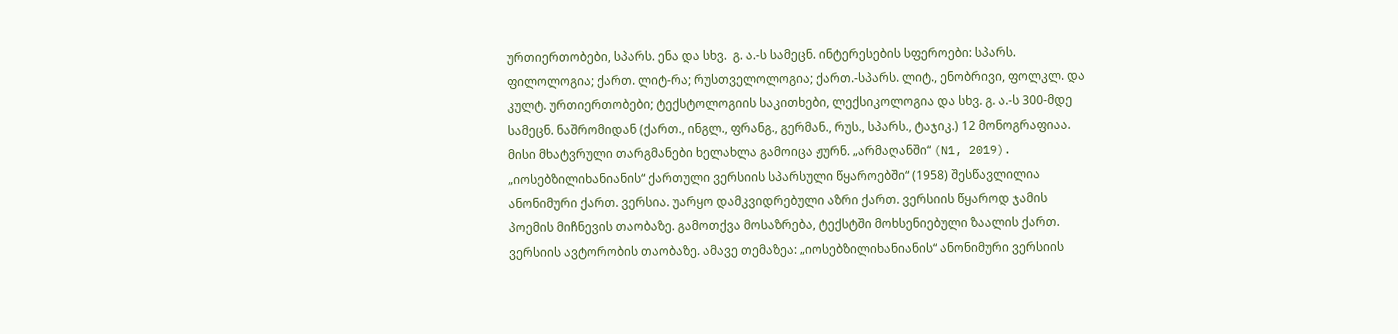ურთიერთობები, სპარს. ენა და სხვ.  გ. ა.-ს სამეცნ. ინტერესების სფეროები: სპარს. ფილოლოგია; ქართ. ლიტ-რა; რუსთველოლოგია; ქართ.-სპარს. ლიტ., ენობრივი, ფოლკლ. და კულტ. ურთიერთობები; ტექსტოლოგიის საკითხები, ლექსიკოლოგია და სხვ. გ. ა.-ს 300-მდე სამეცნ. ნაშრომიდან (ქართ., ინგლ., ფრანგ., გერმან., რუს., სპარს., ტაჯიკ.) 12 მონოგრაფიაა. მისი მხატვრული თარგმანები ხელახლა გამოიცა ჟურნ. „არმაღანში“ (N1, 2019). „იოსებზილიხანიანის“ ქართული ვერსიის სპარსული წყაროებში“ (1958) შესწავლილია ანონიმური ქართ. ვერსია. უარყო დამკვიდრებული აზრი ქართ. ვერსიის წყაროდ ჯამის პოემის მიჩნევის თაობაზე. გამოთქვა მოსაზრება, ტექსტში მოხსენიებული ზაალის ქართ. ვერსიის ავტორობის თაობაზე. ამავე თემაზეა: „იოსებზილიხანიანის“ ანონიმური ვერსიის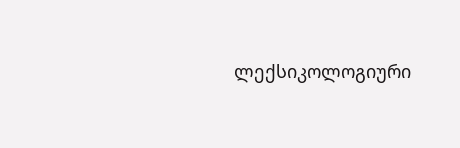ლექსიკოლოგიური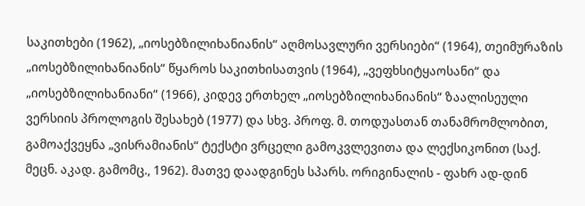საკითხები (1962), „იოსებზილიხანიანის“ აღმოსავლური ვერსიები“ (1964), თეიმურაზის „იოსებზილიხანიანის“ წყაროს საკითხისათვის (1964), „ვეფხსიტყაოსანი“ და „იოსებზილიხანიანი“ (1966), კიდევ ერთხელ „იოსებზილიხანიანის“ ზაალისეული ვერსიის პროლოგის შესახებ (1977) და სხვ. პროფ. მ. თოდუასთან თანამრომლობით, გამოაქვეყნა „ვისრამიანის“ ტექსტი ვრცელი გამოკვლევითა და ლექსიკონით (საქ. მეცნ. აკად. გამომც., 1962). მათვე დაადგინეს სპარს. ორიგინალის - ფახრ ად-დინ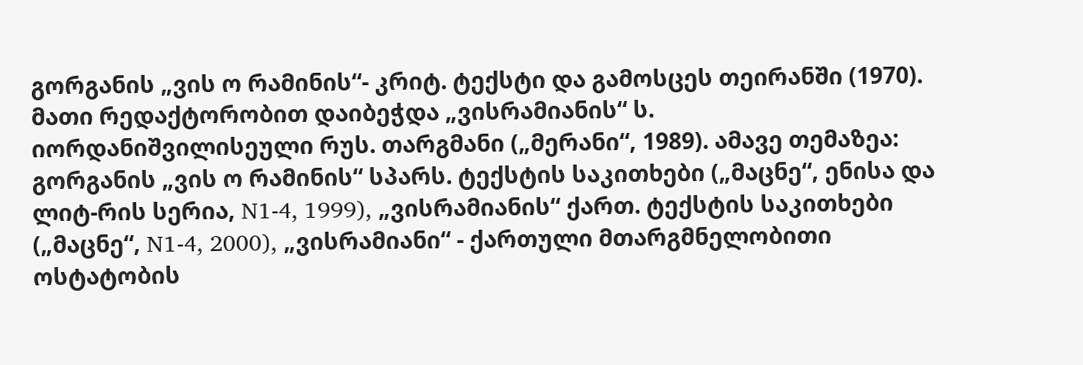გორგანის „ვის ო რამინის“- კრიტ. ტექსტი და გამოსცეს თეირანში (1970). მათი რედაქტორობით დაიბეჭდა „ვისრამიანის“ ს. იორდანიშვილისეული რუს. თარგმანი („მერანი“, 1989). ამავე თემაზეა: გორგანის „ვის ო რამინის“ სპარს. ტექსტის საკითხები („მაცნე“, ენისა და ლიტ-რის სერია, N1-4, 1999), „ვისრამიანის“ ქართ. ტექსტის საკითხები („მაცნე“, N1-4, 2000), „ვისრამიანი“ - ქართული მთარგმნელობითი ოსტატობის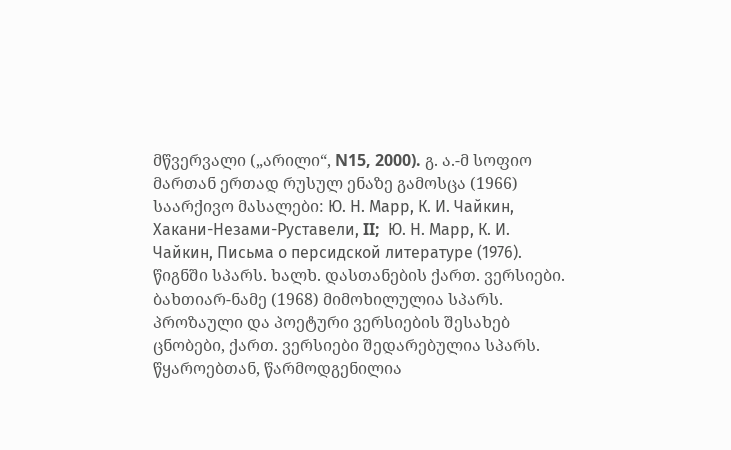მწვერვალი („არილი“, N15, 2000). გ. ა.-მ სოფიო მართან ერთად რუსულ ენაზე გამოსცა (1966) საარქივო მასალები: Ю. Н. Марр, К. И. Чайкин, Хакани-Незами-Руставели, II;  Ю. Н. Марр, К. И. Чайкин, Письма о персидской литературе (1976). წიგნში სპარს. ხალხ. დასთანების ქართ. ვერსიები. ბახთიარ-ნამე (1968) მიმოხილულია სპარს. პროზაული და პოეტური ვერსიების შესახებ ცნობები, ქართ. ვერსიები შედარებულია სპარს. წყაროებთან, წარმოდგენილია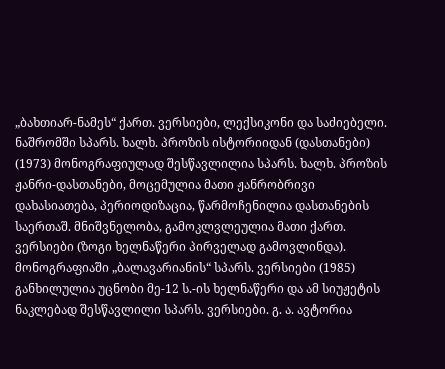„ბახთიარ-ნამეს“ ქართ. ვერსიები, ლექსიკონი და საძიებელი. ნაშრომში სპარს. ხალხ. პროზის ისტორიიდან (დასთანები) (1973) მონოგრაფიულად შესწავლილია სპარს. ხალხ. პროზის ჟანრი-დასთანები, მოცემულია მათი ჟანრობრივი დახასიათება, პერიოდიზაცია, წარმოჩენილია დასთანების საერთაშ. მნიშვნელობა, გამოკლვლეულია მათი ქართ. ვერსიები (ზოგი ხელნაწერი პირველად გამოვლინდა). მონოგრაფიაში „ბალავარიანის“ სპარს. ვერსიები (1985) განხილულია უცნობი მე-12 ს.-ის ხელნაწერი და ამ სიუჟეტის ნაკლებად შესწავლილი სპარს. ვერსიები. გ. ა. ავტორია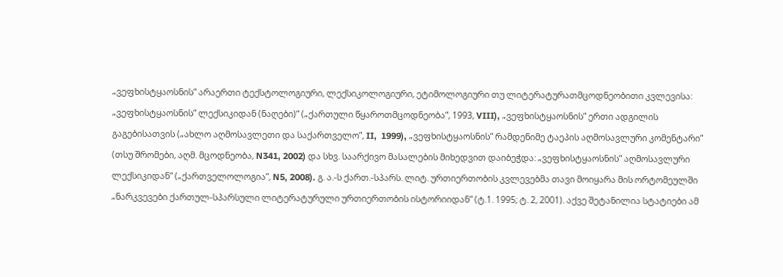„ვეფხისტყაოსნის“ არაერთი ტექსტოლოგიური, ლექსიკოლოგიური, ეტიმოლოგიური თუ ლიტერატურათმცოდნეობითი კვლევისა: „ვეფხისტყაოსნის“ ლექსიკიდან (ნაღები)“ („ქართული წყაროთმცოდნეობა“, 1993, VIII), „ვეფხისტყაოსნის“ ერთი ადგილის გაგებისათვის („ახლო აღმოსავლეთი და საქართველო“, II,  1999), „ვეფხისტყაოსნის“ რამდენიმე ტაეპის აღმოსავლური კომენტარი“ (თსუ შრომები, აღმ. მცოდნეობა, N341, 2002) და სხვ. საარქივო მასალების მიხედვით დაიბეჭდა: „ვეფხისტყაოსნის“ აღმოსავლური ლექსიკიდან“ („ქართველოლოგია“, N5, 2008). გ. ა.-ს ქართ.-სპარს. ლიტ. ურთიერთობის კვლევებმა თავი მოიყარა მის ორტომეულში „ნარკვევები ქართულ-სპარსული ლიტერატურული ურთიერთობის ისტორიიდან“ (ტ.1. 1995; ტ. 2, 2001). აქვე შეტანილია სტატიები ამ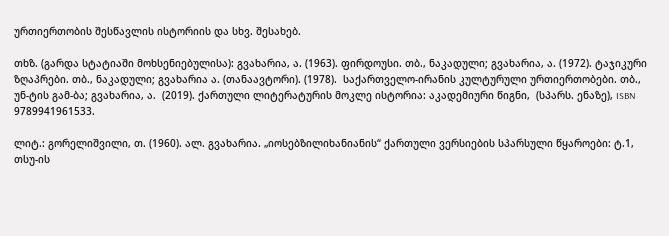ურთიერთობის შესწავლის ისტორიის და სხვ. შესახებ.

თხზ. (გარდა სტატიაში მოხსენიებულისა): გვახარია, ა. (1963). ფირდოუსი. თბ., ნაკადული; გვახარია, ა. (1972). ტაჯიკური ზღაპრები. თბ., ნაკადული; გვახარია ა. (თანაავტორი). (1978).  საქართველო-ირანის კულტურული ურთიერთობები. თბ., უნ-ტის გამ-ბა; გვახარია, ა.  (2019). ქართული ლიტერატურის მოკლე ისტორია: აკადემიური წიგნი,  (სპარს. ენაზე), ISBN 9789941961533.

ლიტ.: გორელიშვილი, თ. (1960). ალ. გვახარია. „იოსებზილიხანიანის“ ქართული ვერსიების სპარსული წყაროები: ტ.1, თსუ-ის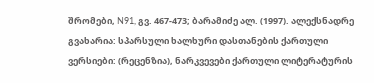შრომები, N91, გვ. 467-473; ბარამიძე ალ. (1997). ალექსნადრე გვახარია: სპარსული ხალხური დასთანების ქართული ვერსიები: (რეცენზია), ნარკვევები ქართული ლიტერატურის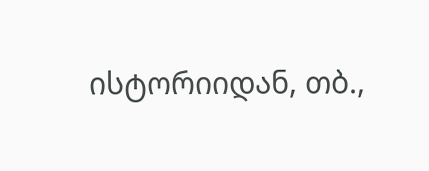ისტორიიდან, თბ.,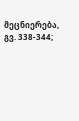მეცნიერება, გვ. 338-344;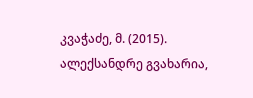კვაჭაძე, მ. (2015). ალექსანდრე გვახარია,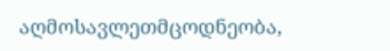აღმოსავლეთმცოდნეობა,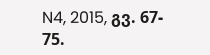N4, 2015, გვ. 67- 75.